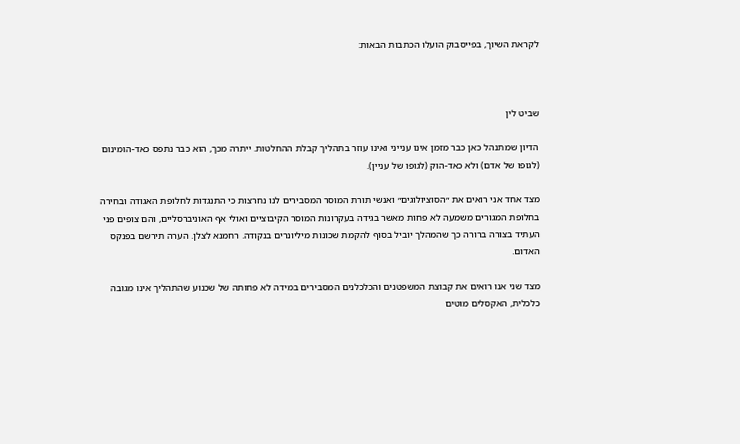לקראת השיוך, בפייסבוק הועלו הכתבות הבאות:



שביט לין

הדיון שמתנהל כאן כבר מזמן אינו ענייני ואינו עוזר בתהליך קבלת ההחלטות. ייתרה מכך, הוא כבר נתפס כאד-הומינום (לגופו של אדם) ולא כאד-הוק (לגופו של עניין).

מצד אחד אני רואים את ״הסוציולוגים״ ואנשי תורת המוסר המסבירים לנו נחרצות כי התנגדות לחלופת האגודה ובחירה בחלופת המגורים משמעה לא פחות מאשר בגידה בעקרונות המוסר הקיבוציים ואולי אף האוניברסליים, והם צופים פני העתיד בצורה ברורה כך שהמהלך יוביל בסוף להקמת שכונות מיליונרים בנקודה. רחמנא לצלן. הערה תירשם בפנקס האדום.

מצד שני אנו רואים את קבוצת המשפטנים והכלכלנים המסבירים במידה לא פחותה של שכנוע שהתהליך אינו מגובה כלכלית, האקסלים מוטים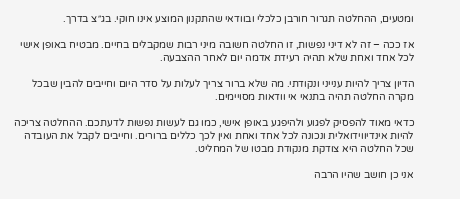ומטעים, ההחלטה תגרור חורבן כלכלי ובוודאי שהתקנון המוצע אינו חוקי. בג״צ בדרך.

אז ככה – זה לא דיני נפשות, זו החלטה חשובה מיני רבות שמקבלים בחיים. מבטיח באופן אישי לכל אחד ואחת שלא תהיה רעידת אדמה יום לאחר ההצבעה.

הדיון צריך להיות ענייני ונקודתי. מה שלא ברור צריך לעלות על סדר היום וחייבים להבין שבכל מקרה החלטה תהיה בתנאי אי וודאות מסויימים.

כדאי מאוד להפסיק לפגוע ולהיפגע באופן אישי, כמו גם לעשות נפשות לדעתכם. ההחלטה צריכה להיות אינדיווידואלית ונכונה לכל אחד ואחת ואין לכך כללים ברורים. וחייבים לקבל את העובדה שכל החלטה היא צודקת מנקודת מבטו של המחליט.

אני כן חושב שהיו הרבה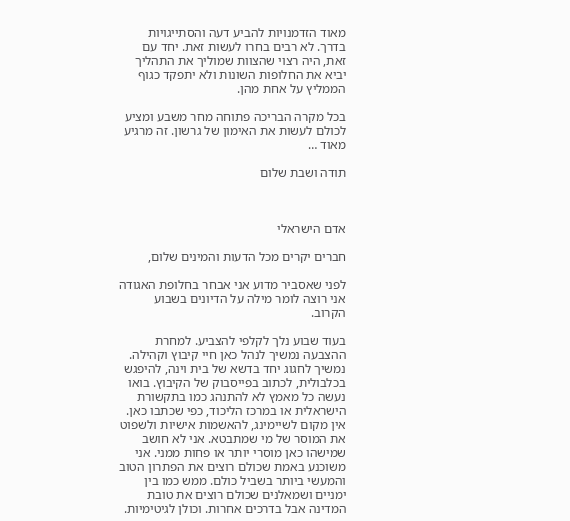מאוד הזדמנויות להביע דעה והסתייגויות בדרך. לא רבים בחרו לעשות זאת. יחד עם זאת, היה רצוי שהצוות שמוליך את התהליך יביא את החלופות השונות ולא יתפקד כגוף הממליץ על אחת מהן.

בכל מקרה הבריכה פתוחה מחר משבע ומציע לכולם לעשות את האימון של גרשון. זה מרגיע מאוד …

תודה ושבת שלום



אדם הישראלי

חברים יקרים מכל הדעות והמינים שלום,

לפני שאסביר מדוע אני אבחר בחלופת האגודה אני רוצה לומר מילה על הדיונים בשבוע הקרוב.

בעוד שבוע נלך לקלפי להצביע. למחרת ההצבעה נמשיך לנהל כאן חיי קיבוץ וקהילה. נמשיך לחגוג יחד בדשא של בית וינה, להיפגש בכלבולית, לכתוב בפייסבוק של הקיבוץ. בואו נעשה כל מאמץ לא להתנהג כמו בתקשורת הישראלית או במרכז הליכוד, כפי שכתבו כאן. אין מקום לשיימינג, להאשמות אישיות ולשפוט את המוסר של מי שמתבטא. אני לא חושב שמישהו כאן מוסרי יותר או פחות ממני. אני משוכנע באמת שכולם רוצים את הפתרון הטוב והמעשי ביותר בשביל כולם. ממש כמו בין ימניים ושמאלנים שכולם רוצים את טובת המדינה אבל בדרכים אחרות. וכולן לגיטימיות.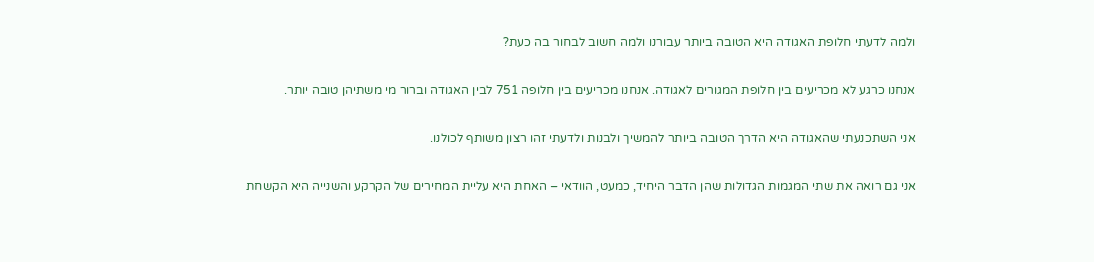ולמה לדעתי חלופת האגודה היא הטובה ביותר עבורנו ולמה חשוב לבחור בה כעת?

אנחנו כרגע לא מכריעים בין חלופת המגורים לאגודה. אנחנו מכריעים בין חלופה 751 לבין האגודה וברור מי משתיהן טובה יותר.

אני השתכנעתי שהאגודה היא הדרך הטובה ביותר להמשיך ולבנות ולדעתי זהו רצון משותף לכולנו.

אני גם רואה את שתי המגמות הגדולות שהן הדבר היחיד, כמעט, הוודאי – האחת היא עליית המחירים של הקרקע והשנייה היא הקשחת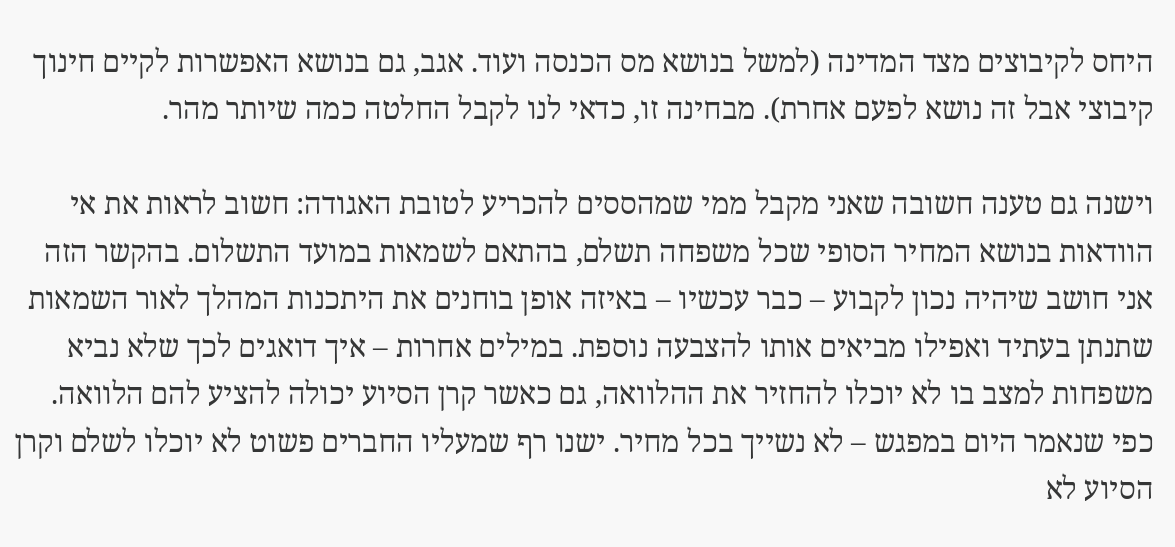היחס לקיבוצים מצד המדינה (למשל בנושא מס הכנסה ועוד. אגב, גם בנושא האפשרות לקיים חינוך קיבוצי אבל זה נושא לפעם אחרת). מבחינה זו, כדאי לנו לקבל החלטה כמה שיותר מהר.

וישנה גם טענה חשובה שאני מקבל ממי שמהססים להכריע לטובת האגודה: חשוב לראות את אי הוודאות בנושא המחיר הסופי שכל משפחה תשלם, בהתאם לשמאות במועד התשלום. בהקשר הזה אני חושב שיהיה נכון לקבוע – כבר עכשיו – באיזה אופן בוחנים את היתכנות המהלך לאור השמאות שתנתן בעתיד ואפילו מביאים אותו להצבעה נוספת. במילים אחרות – איך דואגים לכך שלא נביא משפחות למצב בו לא יוכלו להחזיר את ההלוואה, גם כאשר קרן הסיוע יכולה להציע להם הלוואה. כפי שנאמר היום במפגש – לא נשייך בכל מחיר. ישנו רף שמעליו החברים פשוט לא יוכלו לשלם וקרן הסיוע לא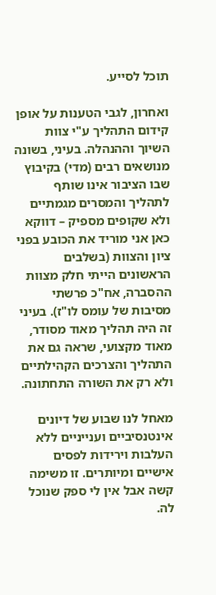תוכל לסייע.

ואחרון, לגבי הטענות על אופן קידום התהליך ע"י צוות השיוך וההנהלה. בעיני, בשונה מנושאים רבים (מדי) בקיבוץ שבו הציבור אינו שותף לתהליך והמסרים מגמתיים ולא שקופים מספיק – דווקא כאן אני מוריד את הכובע בפני ציון והצוות (בשלבים הראשונים הייתי חלק מצוות ההסברה, אח"כ פרשתי מסיבות של עומס לו"ז). בעיני זה היה תהליך מאוד מסודר, מאוד מקצועי, שראה גם את התהליך והצרכים הקהילתיים ולא רק את השורה התחתונה.

מאחל לנו שבוע של דיונים אינטנסיביים וענייניים ללא העלבות וירידות לפסים אישיים ומיותרים. זו משימה קשה אבל אין לי ספק שנוכל לה.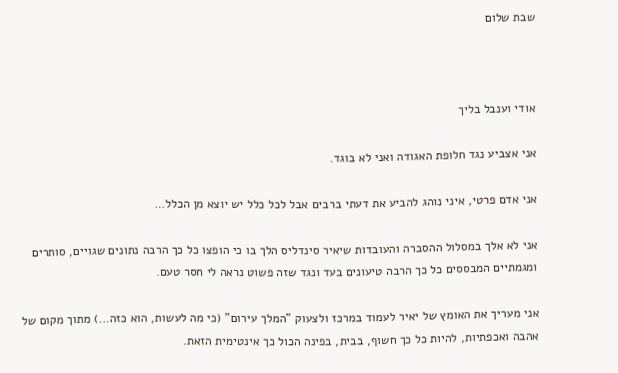שבת שלום



אודי וענבל בליך

אני אצביע נגד חלופת האגודה ואני לא בוגד.

אני אדם פרטי, איני נוהג להביע את דעתי ברבים אבל לכל כלל יש יוצא מן הכלל…

אני לא אלך במסלול ההסברה והעובדות שיאיר סינדליס הלך בו כי הופצו כל כך הרבה נתונים שגויים, סותרים ומגמתיים המבססים כל כך הרבה טיעונים בעד ונגד שזה פשוט נראה לי חסר טעם.

אני מעריך את האומץ של יאיר לעמוד במרכז ולצעוק "המלך עירום" (כי מה לעשות, הוא כזה…) מתוך מקום של אהבה ואכפתיות, להיות כל כך חשוף, בבית, בפינה הכול כך אינטימית הזאת.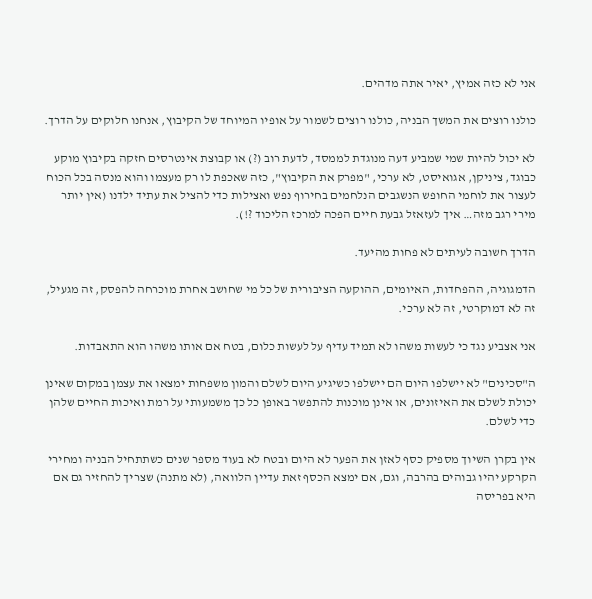אני לא כזה אמיץ, יאיר אתה מדהים.

כולנו רוצים את המשך הבניה, כולנו רוצים לשמור על אופיו המיוחד של הקיבוץ, אנחנו חלוקים על הדרך.

לא יכול להיות שמי שמביע דעה מנוגדת לממסד, לדעת רוב (?) או קבוצת אינטרסים חזקה בקיבוץ מוקע כבוגד, ציניקן, אגואיסט, לא ערכי, "מפרק את הקיבוץ", כזה שאכפת לו רק מעצמו והוא מנסה בכל הכוח לעצור את לוחמי החופש הנשגבים הנלחמים בחירוף נפש ואצילות כדי להציל את עתיד ילדנו (אין יותר מירי רגב מזה… איך לעזאזל גבעת חיים הפכה למרכז הליכוד ?!).

הדרך חשובה לעיתים לא פחות מהיעד.

הדמגוגיה, ההפחדות, האיומים, ההוקעה הציבורית של כל מי שחושב אחרת מוכרחה להפסק, זה מגעיל, זה לא דמוקרטי, זה לא ערכי.

אני אצביע נגד כי לעשות משהו לא תמיד עדיף על לעשות כלום, בטח אם אותו משהו הוא התאבדות.

ה"סכינים" לא יישלפו היום הם יישלפו כשיגיע היום לשלם והמון משפחות ימצאו את עצמן במקום שאינן יכולת לשלם את האיזונים, או אינן מוכנות להתפשר באופן כל כך משמעותי על רמת ואיכות החיים שלהן כדי לשלם.

אין בקרן השיוך מספיק כסף לאזן את הפער לא היום ובטח לא בעוד מספר שנים כשתתחיל הבניה ומחירי הקרקע יהיו גבוהים בהרבה, וגם, אם ימצא הכסף זאת עדיין הלוואה, (לא מתנה) שצריך להחזיר גם אם היא בפריסה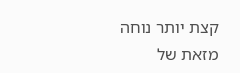קצת יותר נוחה מזאת של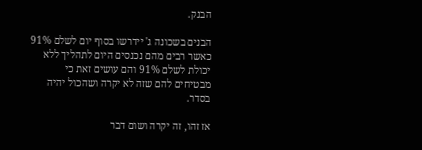הבנק.

הבנים בשכונה ג' יידרשו בסוף יום לשלם 91% כאשר רבים מהם נכנסים היום לתהליך ללא יכולת לשלם 91% והם עושים זאת כי מבטיחים להם שזה לא יקרה ושהכול יהיה בסדר.

אז זהו, זה יקרה ושום דבר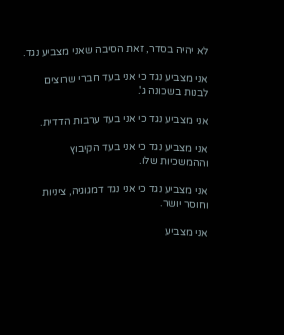לא יהיה בסדר, זאת הסיבה שאני מצביע נגד.

אני מצביע נגד כי אני בעד חברי שרוצים לבנות בשכונה ג'.

אני מצביע נגד כי אני בעד ערבות הדדית.

אני מצביע נגד כי אני בעד הקיבוץ וההמשכיות שלו.

אני מצביע נגד כי אני נגד דמגוגיה, ציניות וחוסר יושר.

אני מצביע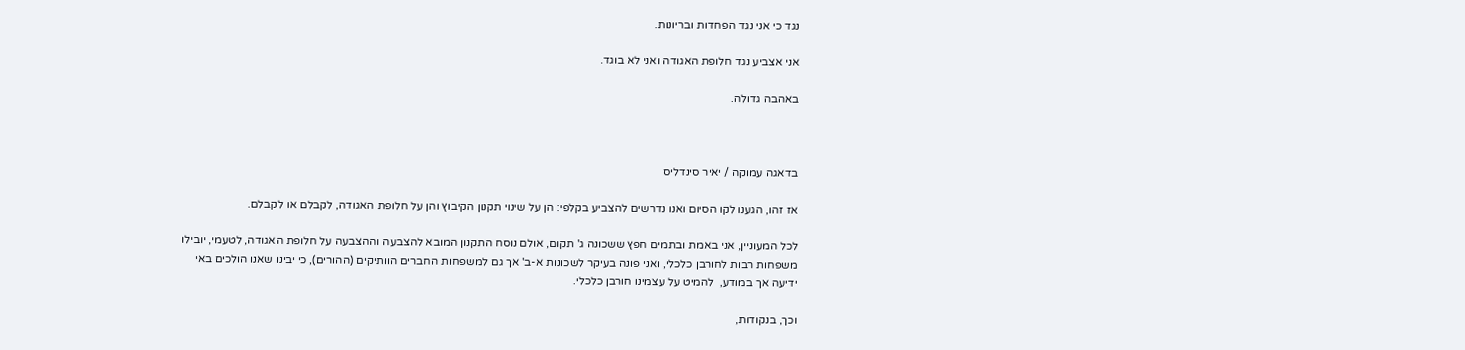נגד כי אני נגד הפחדות ובריונות.

אני אצביע נגד חלופת האגודה ואני לא בוגד.

באהבה גדולה.



בדאגה עמוקה / יאיר סינדליס

אז זהו, הגענו לקו הסיום ואנו נדרשים להצביע בקלפי: הן על שינוי תקנון הקיבוץ והן על חלופת האגודה, לקבלם או לקבלם.

לכל המעוניין, אני באמת ובתמים חפץ ששכונה ג' תקום, אולם נוסח התקנון המובא להצבעה וההצבעה על חלופת האגודה, לטעמי, יובילו משפחות רבות לחורבן כלכלי, ואני פונה בעיקר לשכונות א-ב' אך גם למשפחות החברים הוותיקים (ההורים), כי יבינו שאנו הולכים באי ידיעה אך במודע,  להמיט על עצמינו חורבן כלכלי.

וכך, בנקודות,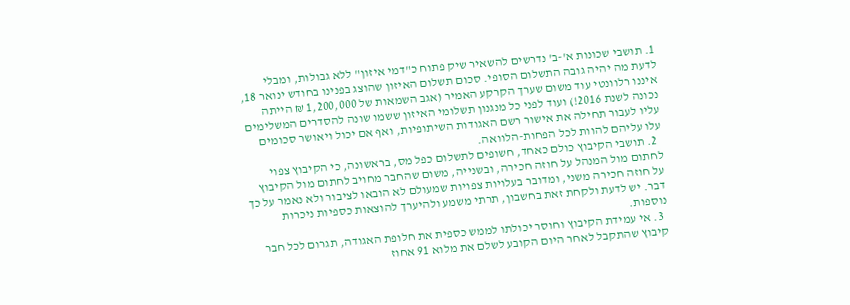1. תושבי שכונות א'-ב' נדרשים להשאיר שיק פתוח כ"דמי איזון" ללא גבולות, ומבלי לדעת מה יהיה גובה התשלום הסופי. סכום תשלום האיזון שהוצג בפנינו בחודש ינואר 18, איננו רלוונטי עוד משום שערך הקרקע האמיר (אגב השמאות של 1,200,000 ₪ הייתה נכונה לשנת 2016!) ועוד לפני כל מנגנון תשלומי האיזון ששמו שונה להסדרים המשלימים עליו לעבור תחילה את אישור רשם האגודות השיתופיות, ואף אם יכול ויאושר סכומים עלו עליהם להוות לכל הפחות-הלוואה.
  2. תושבי הקיבוץ כולם כאחד, חשופים לתשלום כפל מס, בראשונה, כי הקיבוץ צפוי לחתום מול המנהל על חוזה חכירה, ובשנייה, משום שהחבר מחויב לחתום מול הקיבוץ על חוזה חכירה משני, ומדובר בעלויות צפויות שמעולם לא הובאו לציבור ולא נאמר על כך דבר. יש לדעת ולקחת זאת בחשבון, תרתי משמע ולהיערך להוצאות כספיות ניכרות נוספות.
  3. אי עמידת הקיבוץ וחוסר יכולתו לממש כספית את חלופת האגודה, תגרום לכל חבר קיבוץ שהתקבל לאחר היום הקובע לשלם את מלוא 91 אחוז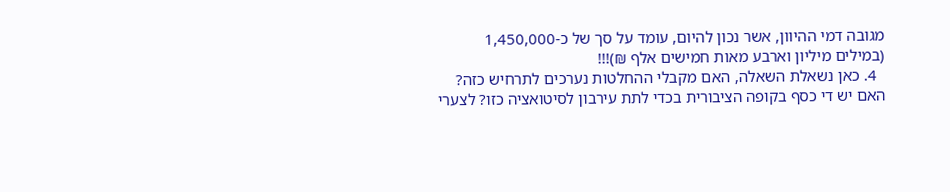מגובה דמי ההיוון, אשר נכון להיום, עומד על סך של כ-1,450,000 (במילים מיליון וארבע מאות חמישים אלף ₪)!!!
  4. כאן נשאלת השאלה, האם מקבלי ההחלטות נערכים לתרחיש כזה? האם יש די כסף בקופה הציבורית בכדי לתת עירבון לסיטואציה כזו? לצערי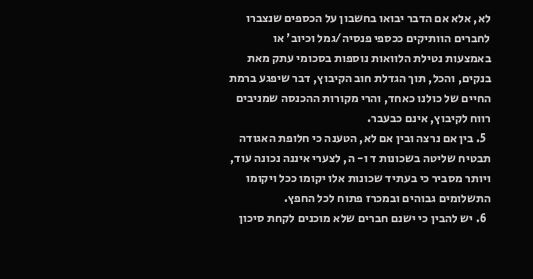לא, אלא אם הדבר יבואו בחשבון על הכספים שנצברו לחברים הוותיקים ככספי פנסיה/גמל וכיוב' או באמצעות נטילת הלוואות נוספות בסכומי עתק מאת בנקים, והכל, תוך הגדלת חוב הקיבוץ, דבר שיפגע ברמת החיים של כולנו כאחד, והרי מקורות ההכנסה שמניבים רווח לקיבוץ, אינם כבעבר.
  5. בין אם נרצה ובין אם לא, הטענה כי חלופת האגודה תבטיח שליטה בשכונות ד ו- ה, לצערי איננה נכונה עוד, ויותר מסביר כי בעתיד שכונות אלו יקומו ככל ויקומו התשלומים גבוהים ובמכרז פתוח לכל החפץ.
  6. יש להבין כי ישנם חברים שלא מוכנים לקחת סיכון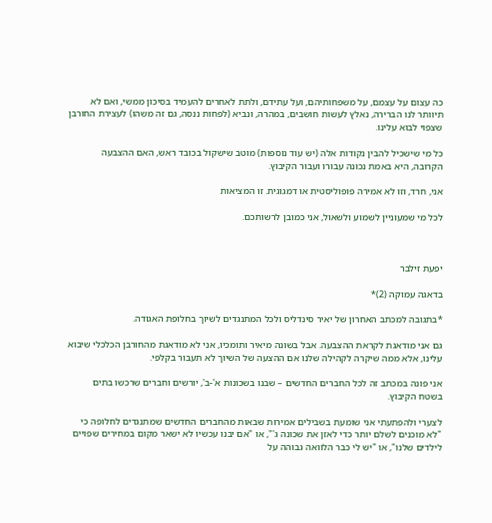כה עצום על עצמם, על משפחותיהם, ועל עתידם, ולתת לאחרים להעמיד בסיכון ממשי, ואם לא תיוותר לנו הברירה, נאלץ לעשות חושבים, במהרה, ונביא (לפחות ננסה, גם זה משהו) לעצירת החורבן שצפוי לבוא עלינו.

כל מי שישכיל להבין נקודות אלה (יש עוד נוספות) מוטב שישקול בכובד ראש, האם ההצבעה הקרובה, היא באמת נכונה עבורו ועבור הקיבוץ.

אני, חרד, וזו לא אמירה פופוליסטית או דמגוגית. זו המציאות

לכל מי שמעוניין לשמוע ולשאול, אני כמובן לרשותכם.



יפעת זילבר

בדאגה עמוקה (2)*

*בתגובה למכתב האחרון של יאיר סינדליס ולכל המתנגדים לשיוך בחלופת האגודה.

גם אני מודאגת לקראת ההצבעה. אבל בשונה מיאיר ותומכיו, אני לא מודאגת מהחורבן הכלכלי שיבוא עלינו, אלא ממה שיקרה לקהילה שלנו אם ההצעה של השיוך לא תעבור בקלפי.

אני פונה במכתב זה לכל החברים החדשים – שבנו בשכונות א'-ב', יורשים וחברים שרכשו בתים בשטח הקיבוץ.

לצערי ולהפתעתי אני שומעת בשבילים אמירות שבאות מהחברים החדשים שמתנגדים לחלופה כי "לא מוכנים לשלם יותר כדי לאזן את שכונה ג'", או "אם יבנו עכשיו לא ישאר מקום במחירים שפויים לילדים שלנו", או "יש לי כבר הלוואה גבוהה על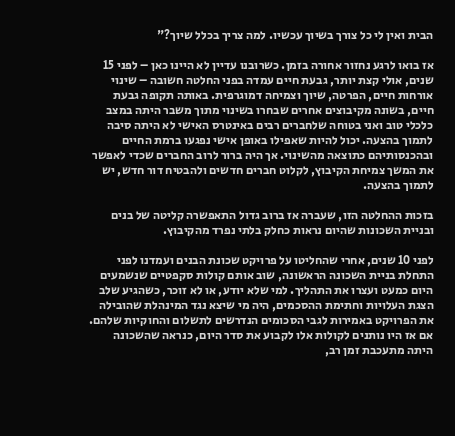הבית ואין לי כל צורך בשיוך עכשיו. למה צריך בכלל שיוך?"

אז בואו לרגע נחזור אחורה בזמן. כשרובנו עדיין לא היינו כאן – לפני 15 שנים, אולי קצת יותר, גבעת חיים עמדה בפני החלטה חשובה – שינוי אורחות חיים, הפרטה, שיוך וצמיחה דמוגרפית. באותה תקופה גבעת חיים, בשונה מקיבוצים אחרים שבחרו בשינוי מתוך משבר היתה במצב כלכלי טוב ואני בטוחה שלחברים רבים באינטרס האישי לא היתה סיבה לתמוך בהצעה. יכול להיות שאפילו באופן אישי נפגעו ברמת החיים ובהכנסותיהם כתוצאה מהשינוי. אך היה ברור לרוב החברים שכדי לאפשר את המשך צמיחת הקיבוץ, לקלוט חברים חדשים ולהבטיח דור חדש, יש לתמוך בהצעה.

בזכות ההחלטה הזו, שעברה אז ברוב גדול התאפשרה קליטה של בנים ובניית השכונות שהיום נראות כחלק בלתי נפרד מהקיבוץ.

לפני 10 שנים, אחרי שהחליטו על פרויקט שכונת הבנים ועמדנו לפני התחלת בניית השכונה הראשונה, שוב אותם קולות סקפטיים שנשמעים היום כמעט ועצרו את התהליך. למי שלא יודע, או לא זוכר, כשהגיע שלב הצגת העלויות וחתימת ההסכמים, היה מי שיצא נגד המינהלת שהובילה את הפרויקט באמירות לגבי הסכומים הנדרשים לתשלום והחוקיות שלהם. אם אז היו נותנים לקולות אלו לקבוע את סדר היום, כנראה שהשכונה היתה מתעכבת זמן רב,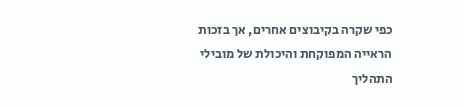כפי שקרה בקיבוצים אחרים, אך בזכות הראייה המפוקחת והיכולת של מובילי התהליך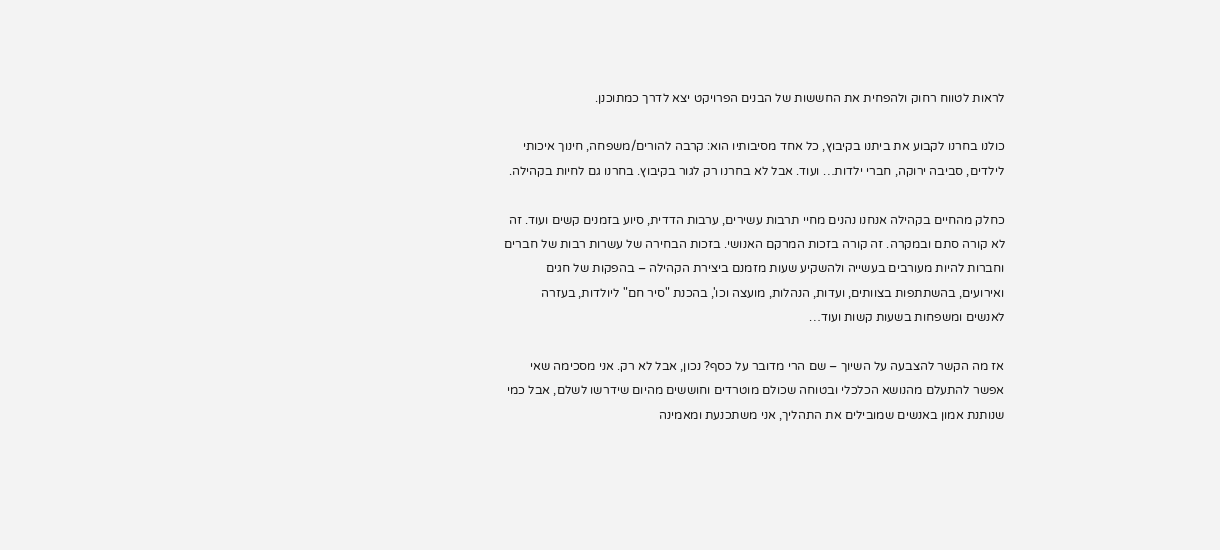לראות לטווח רחוק ולהפחית את החששות של הבנים הפרויקט יצא לדרך כמתוכנן.

כולנו בחרנו לקבוע את ביתנו בקיבוץ, כל אחד מסיבותיו הוא: קרבה להורים/משפחה, חינוך איכותי לילדים, סביבה ירוקה, חברי ילדות… ועוד. אבל לא בחרנו רק לגור בקיבוץ. בחרנו גם לחיות בקהילה.

כחלק מהחיים בקהילה אנחנו נהנים מחיי תרבות עשירים, ערבות הדדית, סיוע בזמנים קשים ועוד. זה לא קורה סתם ובמקרה. זה קורה בזכות המרקם האנושי. בזכות הבחירה של עשרות רבות של חברים וחברות להיות מעורבים בעשייה ולהשקיע שעות מזמנם ביצירת הקהילה – בהפקות של חגים ואירועים, בהשתתפות בצוותים, ועדות, הנהלות, מועצה וכו', בהכנת "סיר חם" ליולדות, בעזרה לאנשים ומשפחות בשעות קשות ועוד…

אז מה הקשר להצבעה על השיוך – שם הרי מדובר על כסף? נכון, אבל לא רק. אני מסכימה שאי אפשר להתעלם מהנושא הכלכלי ובטוחה שכולם מוטרדים וחוששים מהיום שידרשו לשלם, אבל כמי שנותנת אמון באנשים שמובילים את התהליך, אני משתכנעת ומאמינה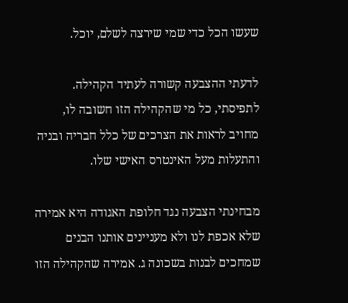שעשו הכל כדי שמי שירצה לשלם, יוכל.

לדעתי ההצבעה קשורה לעתיד הקהילה. לתפיסתי, כל מי שהקהילה הזו חשובה לו, מחויב לראות את הצרכים של כלל חבריה ובניה והתעלות מעל האינטרס האישי שלו.

מבחינתי הצבעה נגד חלופת האגודה היא אמירה שלא אכפת לנו ולא מעניינים אותנו הבנים שמחכים לבנות בשכונה ג. אמירה שהקהילה הזו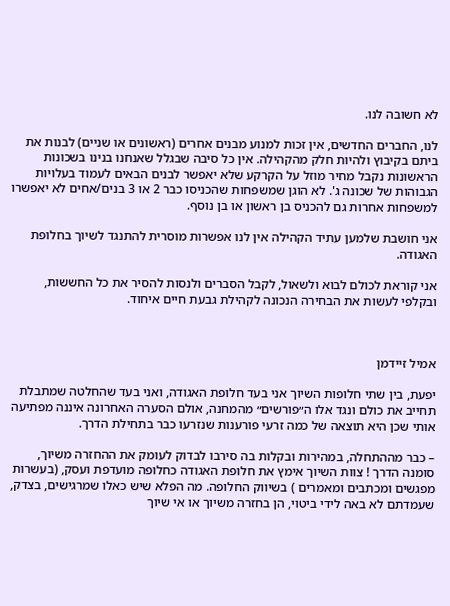לא חשובה לנו.

לנו, החברים החדשים, אין זכות למנוע מבנים אחרים (ראשונים או שניים) לבנות את ביתם בקיבוץ ולהיות חלק מהקהילה. אין כל סיבה שבגלל שאנחנו בנינו בשכונות הראשונות נקבל מחיר מוזל על הקרקע שלא יאפשר לבנים הבאים לעמוד בעלויות הגבוהות של שכונה ג'. לא הוגן שמשפחות שהכניסו כבר 2 או 3 בנים/אחים לא יאפשרו למשפחות אחרות גם להכניס בן ראשון או בן נוסף.

אני חושבת שלמען עתיד הקהילה אין לנו אפשרות מוסרית להתנגד לשיוך בחלופת האגודה.

אני קוראת לכולם לבוא ולשאול, לקבל הסברים ולנסות להסיר את כל החששות, ובקלפי לעשות את הבחירה הנכונה לקהילת גבעת חיים איחוד.



אמיל זיידמן

יפעת, בין שתי חלופות השיוך אני בעד חלופת האגודה, ואני בעד שהחלטה שמתבלת תחייב את כולם ונגד אלו ה״פורשים״ מהמחנה, אולם הסערה האחרונה איננה מפתיעה אותי שכן היא תוצאה של כמה זרעי פורענות שנזרעו כבר בתחילת הדרך.

– כבר מההתחלה, במהירות ובקלות בה סירבו לבדוק לעומק את ההחזרה משיוך, סומנה הדרך ! צוות השיוך אימץ את חלופת האגודה כחלופה מועדפת ועסק, (בעשרות מפגשים ומכתבים ומאמרים ) בשיווק החלופה. מה הפלא שיש כאלו שמרגישים, בצדק, שעמדתם לא באה לידי ביטוי, הן בחזרה משיוך או אי שיוך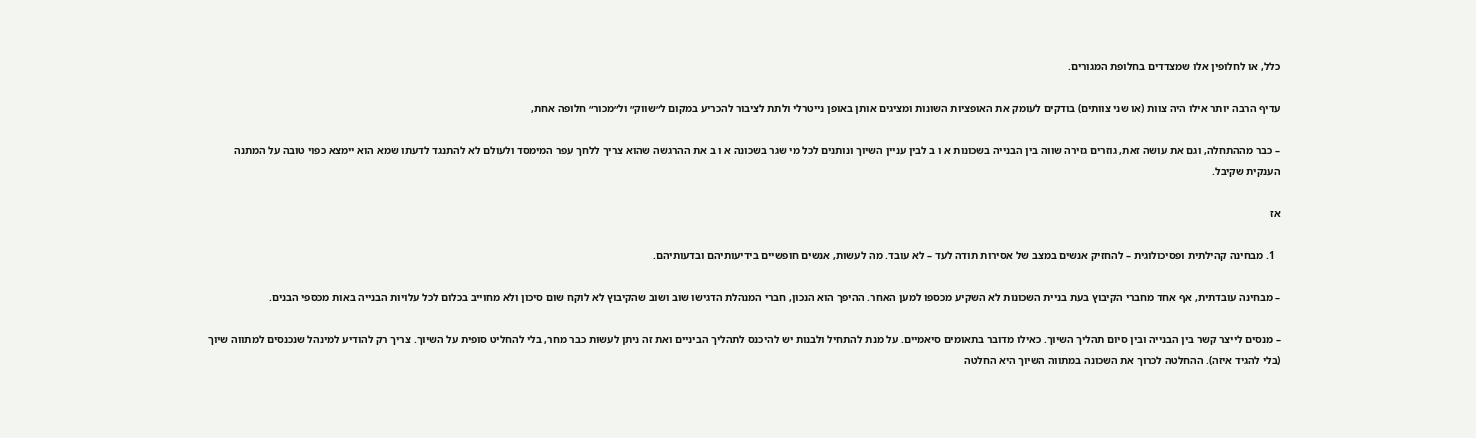כלל, או לחלופין אלו שמצדדים בחלופת המגורים.

עדיף הרבה יותר אילו היה צוות (או שני צוותים) בודקים לעומק את האופציות השונות ומציגים אותן באופן נייטרלי ולתת לציבור להכריע במקום ל״שווק״ ול״מכור״ חלופה אחת,

– כבר מההתחלה, וגם את עושה זאת, גוזרים גזירה שווה בין הבנייה בשכונות א ו ב לבין עניין השיוך ונותנים לכל מי שגר בשכונה א ו ב את ההרגשה שהוא צריך ללחך עפר המימסד ולעולם לא להתנגד לדעתו שמא הוא יימצא כפוי טובה על המתנה הענקית שקיבל.

אז

  1. מבחינה קהילתית ופסיכולוגית – להחזיק אנשים במצב של אסירות תודה לעד – לא עובד. מה לעשות, אנשים חופשיים בידיעותיהם ובדעותיהם.

– מבחינה עובדתית, אף אחד מחברי הקיבוץ בעת בניית השכונות לא השקיע מכספו למען האחר. ההיפך הוא הנכון, חברי המנהלת הדגישו שוב ושוב שהקיבוץ לא לוקח שום סיכון ולא מחוייב בכלום לכל עלויות הבנייה באות מכספי הבנים.

– מנסים לייצר קשר בין הבנייה ובין סיום תהליך השיוך. כאילו מדובר בתאומים סיאמיים. על מנת להתחיל ולבנות יש להיכנס לתהליך הביניים ואת זה ניתן לעשות כבר מחר, בלי להחליט סופית על השיוך. צריך רק להודיע למינהל שנכנסים למתווה שיוך (בלי להגיד איזה). ההחלטה לכרוך את השכונה במתווה השיוך היא החלטה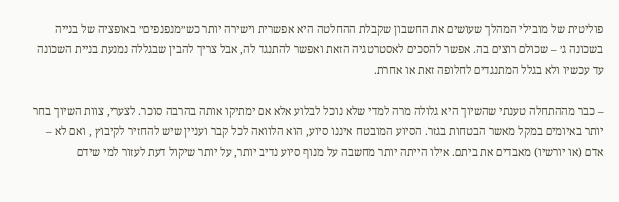פוליטית של מובילי המהלך שעושים את החשבון שקבלת ההחלטה היא אפשרית וישירה יותר כש״מנפנפים״ באופציה של בנייה בשכונה ג׳ – שכולם רוצים בה. אפשר להסכים לאסטרטגיה הזאת ואפשר להתנגד לה, אבל צריך להבין שבגללה נמנעת בניית השכונה עד עכשיו ולא בגלל המתנגדים לחלופה זאת או אחרת.

– כבר מההתחלה טענתי שהשיוך היא גלולה מרה למדי שלא נוכל לבלוע אלא אם ימתיקו אותה בהרבה סוכר. לצערי, צוות השיוך בחר יותר באיומים במקל מאשר הבטחות בגזר. הסיוע המובטח איננו סיוע, הוא הלוואה לכל קבר ועניין שיש להחזיר לקיבוץ , ואם לא – אדם (או יורשיו) מאבדים את ביתם. אילו הייתה יותר מחשבה על מנוף סיוע נדיב יותר, על יותר שיקול דעת לעזור למי שידם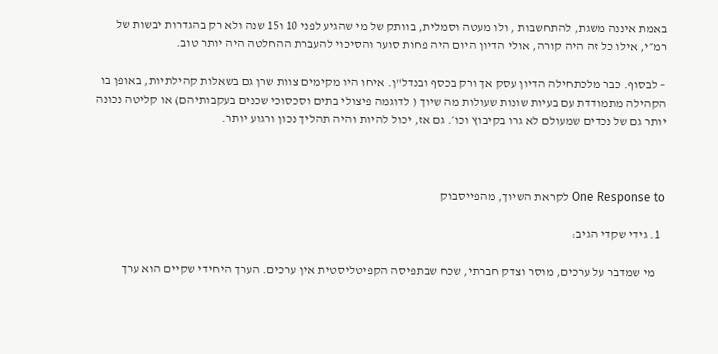באמת איננה משגת, להתחשבות , ולו מעטה וסמלית, בוותק של מי שהגיע לפני 10 ו15 שנה ולא רק בהגדרות יבשות של רמ״י, אילו כל זה היה קורה, אולי הדיון היום היה פחות סוער והסיכוי להעברת ההחלטה היה יותר טוב.

– לבסוף. כבר מלכתחילה הדיון עסק אך ורק בכסף ובנדל"ן. איחו היו מקימים צוות שרן גם בשאלות קהילתיות, באופן בו הקהילה מתמודדת עם בעיות שונות שעולות מה שיוך ( לדוגמה פיצולי בתים וסכסוכי שכנים בעקבותיהם) או קליטה נכונה יותר גם של נכדים שמעולם לא גרו בקיבוץ וכו׳. גם אז, יכול להיות והיה תהליך נכון ורגוע יותר.



One Response to לקראת השיוך, מהפייסבוק

  1. גידי שקדי הגיב:

    מי שמדבר על ערכים, מוסר וצדק חברתי, שכח שבתפיסה הקפיטליסטית אין ערכים. הערך היחידי שקיים הוא ערך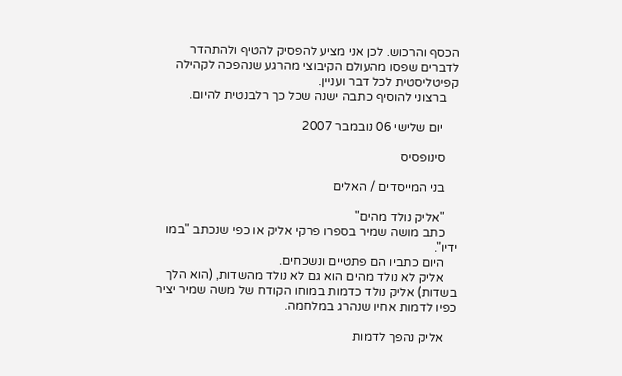הכסף והרכוש. לכן אני מציע להפסיק להטיף ולהתהדר לדברים שפסו מהעולם הקיבוצי מהרגע שנהפכה לקהילה קפיטליסטית לכל דבר ועניין.
    ברצוני להוסיף כתבה ישנה שכל כך רלבנטית להיום.

     יום שלישי 06 נובמבר 2007

    סינופסיס

    בני המייסדים / האלים

    "אליק נולד מהים"
    כתב מושה שמיר בספרו פרקי אליק או כפי שנכתב "במו ידיו".
    היום כתביו הם פתטיים ונשכחים.
    אליק לא נולד מהים הוא גם לא נולד מהשדות, (הוא הלך בשדות) אליק נולד כדמות במוחו הקודח של משה שמיר יציר כפיו לדמות אחיו שנהרג במלחמה.

    אליק נהפך לדמות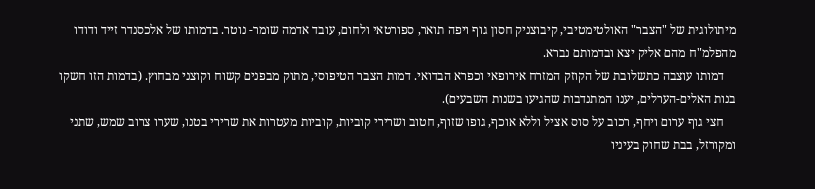מיתולוגית של "הצבר" האולטימטיבי, קיבוצניק חסון גוף ויפה תואר, ספורטאי ולחום, עובד אדמה שומר- נוטר. בדמותו של אלכסנדר זייד ודודו מהפלמ"ח מהם אליק יצא ובדמותם נברא.
    דמותו עוצבה כתשלובת של הקוזק המזרח אירופאי וכפרא הבדואי. דמות הצבר הטיפוסי, מתוק מבפנים קשוח וקוצני מבחוץ. (בדמות הזו חשקו בנות האלים-הערלים, יענו המתנדבות שהגיעו בשנות השבעים).
    חצי גוף ערום ויחף, רכוב על סוס אציל וללא אוכף, גופו שזוף, חטוב ושרירי קוביות, קוביות מעטרות את שרירי בטנו, שערו צרוב שמש, שתני ומקורזל, בבת שחוק בעיניו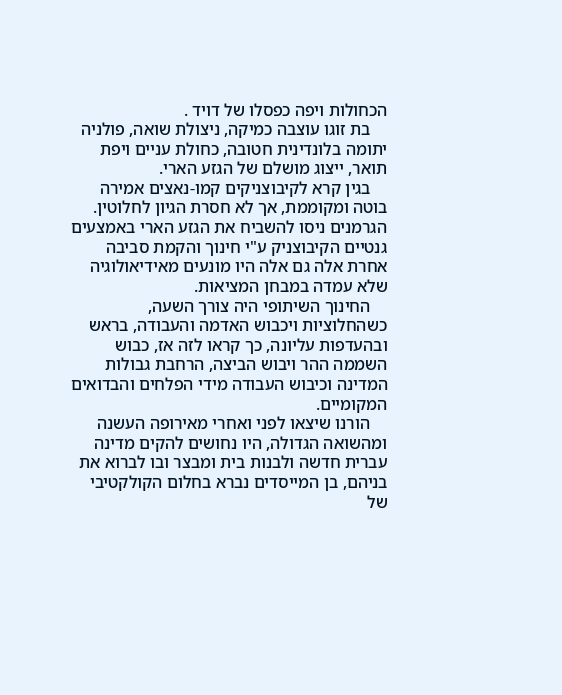הכחולות ויפה כפסלו של דויד .
    בת זוגו עוצבה כמיקה, ניצולת שואה, פולניה יתומה בלונדינית חטובה, כחולת עניים ויפת תואר, ייצוג מושלם של הגזע הארי.
    בגין קרא לקיבוצניקים קמו-נאצים אמירה בוטה ומקוממת, אך לא חסרת הגיון לחלוטין. הגרמנים ניסו להשביח את הגזע הארי באמצעים גנטיים הקיבוצניק ע"י חינוך והקמת סביבה אחרת אלה גם אלה היו מונעים מאידיאולוגיה שלא עמדה במבחן המציאות.
    החינוך השיתופי היה צורך השעה, כשהחלוציות ויכבוש האדמה והעבודה, בראש ובהעדפות עליונה, כך קראו לזה אז, כבוש השממה ההר ויבוש הביצה, הרחבת גבולות המדינה וכיבוש העבודה מידי הפלחים והבדואים המקומיים.
    הורנו שיצאו לפני ואחרי מאירופה העשנה ומהשואה הגדולה, היו נחושים להקים מדינה עברית חדשה ולבנות בית ומבצר ובו לברוא את בניהם, בן המייסדים נברא בחלום הקולקטיבי של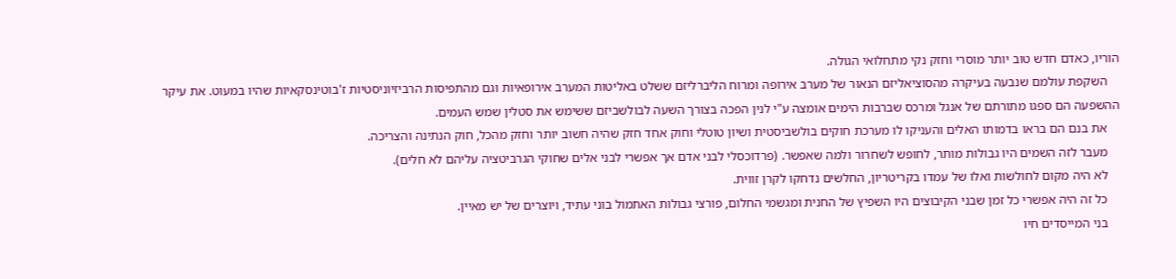הוריו, כאדם חדש טוב יותר מוסרי וחזק נקי מתחלואי הגולה.
    השקפת עולמם שנבעה בעיקרה מהסוציאליזם הנאור של מערב אירופה ומרוח הליברליזם ששלט באליטות המערב אירופאיות וגם מהתפיסות הרביזיוניסטיות ז'בוטינסקאיות שהיו במעוט. את עיקר ההשפעה הם ספגו מתורתם של אנגל ומרכס שברבות הימים אומצה ע"י לנין הפכה בצורך השעה לבולשביזם ששימש את סטלין שמש העמים.
    את בנם הם בראו בדמותו האלים והעניקו לו מערכת חוקים בולשביסטית ושיון טוטלי וחוק אחד חזק שהיה חשוב יותר וחזק מהכל, חוק הנתינה והצריכה.
    מעבר לזה השמים היו גבולות מותר, לחופש לשחרור ולמה שאפשר. (פרדוכסלי לבני אדם אך אפשרי לבני אלים שחוקי הגרביטציה עליהם לא חלים).
    לא היה מקום לחולשות ואלו של עמדו בקריטריון, החלשים נדחקו לקרן זווית.
    כל זה היה אפשרי כל זמן שבני הקיבוצים היו השפיץ של החנית ומגשמי החלום, פורצי גבולות האתמול בוני עתיד, ויוצרים של יש מאיין.
    בני המייסדים חיו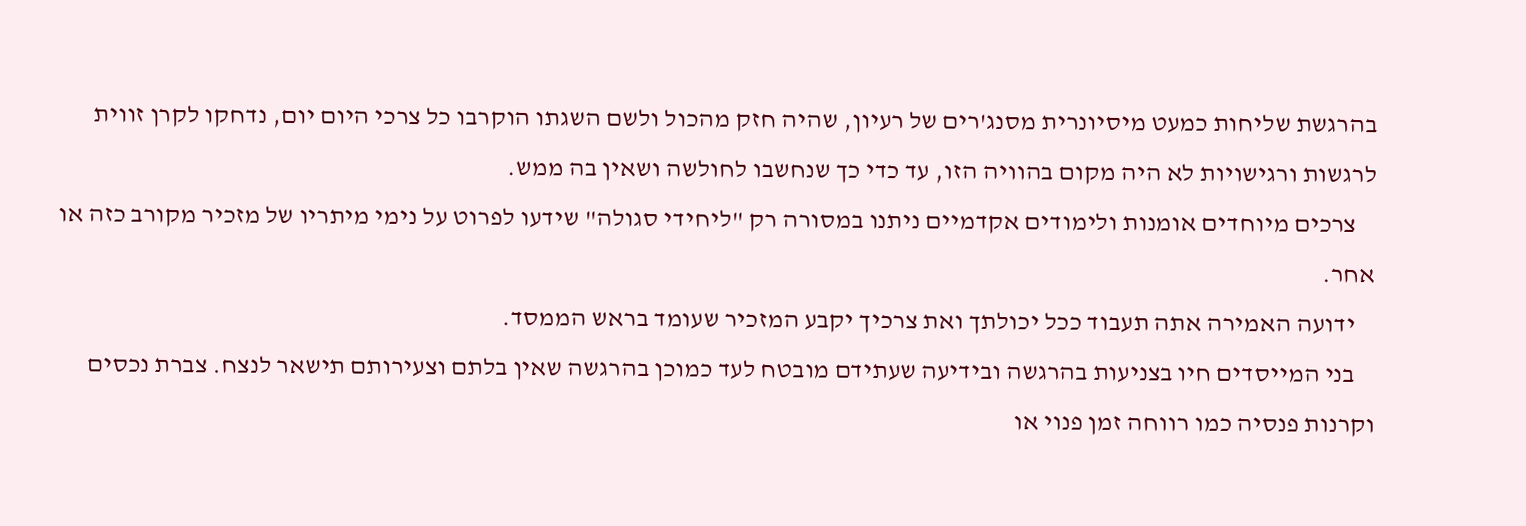בהרגשת שליחות כמעט מיסיונרית מסנג'רים של רעיון, שהיה חזק מהכול ולשם השגתו הוקרבו כל צרכי היום יום, נדחקו לקרן זווית לרגשות ורגישויות לא היה מקום בהוויה הזו, עד כדי כך שנחשבו לחולשה ושאין בה ממש.
    צרכים מיוחדים אומנות ולימודים אקדמיים ניתנו במסורה רק "ליחידי סגולה" שידעו לפרוט על נימי מיתריו של מזכיר מקורב כזה או אחר.
    ידועה האמירה אתה תעבוד ככל יכולתך ואת צרכיך יקבע המזכיר שעומד בראש הממסד.
    בני המייסדים חיו בצניעות בהרגשה ובידיעה שעתידם מובטח לעד כמוכן בהרגשה שאין בלתם וצעירותם תישאר לנצח. צברת נכסים וקרנות פנסיה כמו רווחה זמן פנוי או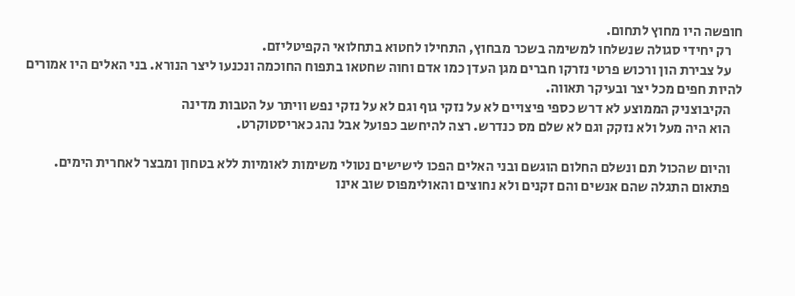חופשה היו מחוץ לתחום.
    רק יחידי סגולה שנשלחו למשימה בשכר מבחוץ, התחילו לחטוא בתחלואי הקפיטליזם.
    על צבירת הון ורכוש פרטי נזרקו חברים מגן העדן כמו אדם וחוה שחטאו בתפוח החוכמה ונכנעו ליצר הנורא. בני האלים היו אמורים להיות חפים מכל יצר ובעיקר תאווה.
    הקיבוצניק הממוצע לא דרש כספי פיצויים לא על נזקי גוף וגם לא על נזקי נפש וויתר על הטבות מדינה
    הוא היה מעל ולא נזקק וגם לא שלם מס כנדרש. רצה להיחשב כפועל אבל נהג כאריסטוקרט.

    והיום שהכול תם ונשלם החלום הוגשם ובני האלים הפכו לישישים נטולי משימות לאומיות ללא בטחון ומבצר לאחרית הימים.
    פתאום התגלה שהם אנשים והם זקנים ולא נחוצים והאולימפוס שוב אינו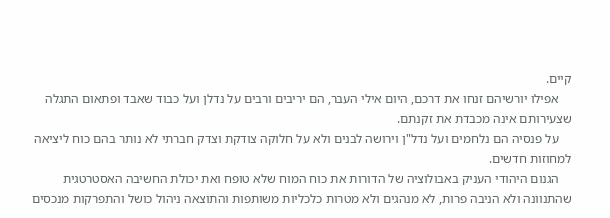קיים.
    אפילו יורשיהם זנחו את דרכם, היום אילי העבר, הם יריבים ורבים על נדלן ועל כבוד שאבד ופתאום התגלה שצעירותם אינה מכבדת את זקנתם.
    על פנסיה הם נלחמים ועל נדל"ן וירושה לבנים ולא על חלוקה צודקת וצדק חברתי לא נותר בהם כוח ליציאה למחוזות חדשים.
    הגנום היהודי העניק באבולוציה של הדורות את כוח המוח שלא טופח ואת יכולת החשיבה האסטרטגית שהתנוונה ולא הניבה פרות, לא מנהגים ולא מטרות כלכליות משותפות והתוצאה ניהול כושל והתפרקות מנכסים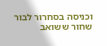וכניסה בסחרור לבור שחור ששואב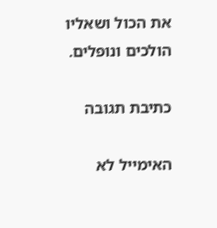את הכול ושאליו הולכים ונופלים.

כתיבת תגובה

האימייל לא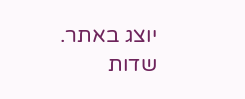יוצג באתר. שדות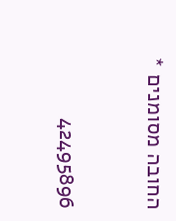החובה מסומנים *

42495896